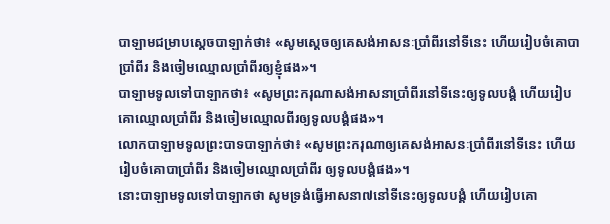បាឡាមជម្រាបស្តេចបាឡាក់ថា៖ «សូមស្តេចឲ្យគេសង់អាសនៈប្រាំពីរនៅទីនេះ ហើយរៀបចំគោបាប្រាំពីរ និងចៀមឈ្មោលប្រាំពីរឲ្យខ្ញុំផង»។
បាឡាមទូលទៅបាឡាកថា៖ «សូមព្រះករុណាសង់អាសនាប្រាំពីរនៅទីនេះឲ្យទូលបង្គំ ហើយរៀបគោឈ្មោលប្រាំពីរ និងចៀមឈ្មោលពីរឲ្យទូលបង្គំផង»។
លោកបាឡាមទូលព្រះបាទបាឡាក់ថា៖ «សូមព្រះករុណាឲ្យគេសង់អាសនៈប្រាំពីរនៅទីនេះ ហើយរៀបចំគោបាប្រាំពីរ និងចៀមឈ្មោលប្រាំពីរ ឲ្យទូលបង្គំផង»។
នោះបាឡាមទូលទៅបាឡាកថា សូមទ្រង់ធ្វើអាសនា៧នៅទីនេះឲ្យទូលបង្គំ ហើយរៀបគោ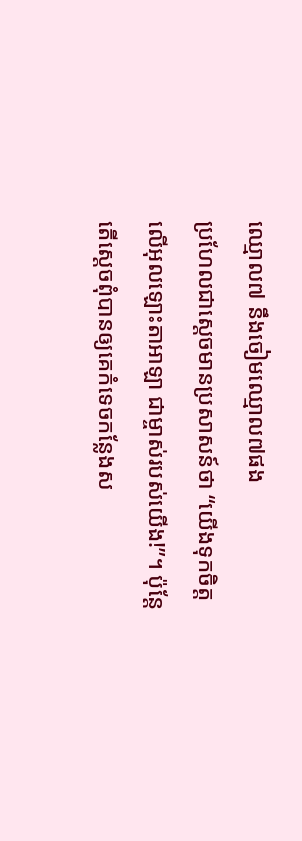ឈ្មោល៧ នឹងចៀមឈ្មោល៧ផង
ប្រហែលជាស្តេចមានប្រសាសន៍ថា “យើងទុកចិត្តលើអុលឡោះតាអាឡា ជាម្ចាស់របស់យើង!”។ ប៉ុន្តែ តើស្តេចពុំបានឲ្យគេកំទេចកន្លែងស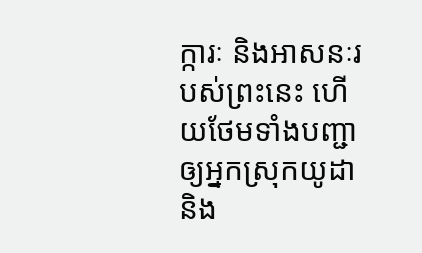ក្ការៈ និងអាសនៈរបស់ព្រះនេះ ហើយថែមទាំងបញ្ជាឲ្យអ្នកស្រុកយូដា និង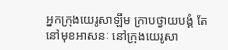អ្នកក្រុងយេរូសាឡឹម ក្រាបថ្វាយបង្គំ តែនៅមុខអាសនៈ នៅក្រុងយេរូសា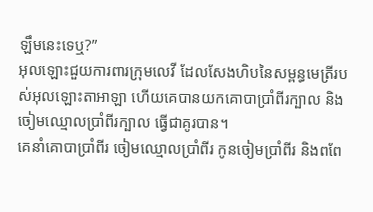ឡឹមនេះទេឬ?”
អុលឡោះជួយការពារក្រុមលេវី ដែលសែងហិបនៃសម្ពន្ធមេត្រីរបស់អុលឡោះតាអាឡា ហើយគេបានយកគោបាប្រាំពីរក្បាល និងចៀមឈ្មោលប្រាំពីរក្បាល ធ្វើជាគូរបាន។
គេនាំគោបាប្រាំពីរ ចៀមឈ្មោលប្រាំពីរ កូនចៀមប្រាំពីរ និងពពែ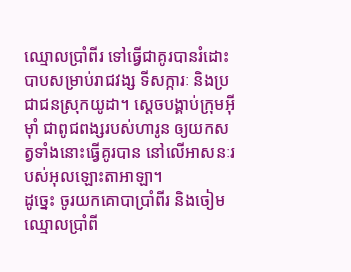ឈ្មោលប្រាំពីរ ទៅធ្វើជាគូរបានរំដោះបាបសម្រាប់រាជវង្ស ទីសក្ការៈ និងប្រជាជនស្រុកយូដា។ ស្តេចបង្គាប់ក្រុមអ៊ីមុាំ ជាពូជពង្សរបស់ហារូន ឲ្យយកសត្វទាំងនោះធ្វើគូរបាន នៅលើអាសនៈរបស់អុលឡោះតាអាឡា។
ដូច្នេះ ចូរយកគោបាប្រាំពីរ និងចៀមឈ្មោលប្រាំពី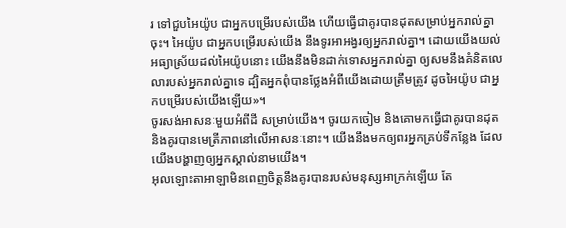រ ទៅជួបអៃយ៉ូប ជាអ្នកបម្រើរបស់យើង ហើយធ្វើជាគូរបានដុតសម្រាប់អ្នករាល់គ្នាចុះ។ អៃយ៉ូប ជាអ្នកបម្រើរបស់យើង នឹងទូរអាអង្វរឲ្យអ្នករាល់គ្នា។ ដោយយើងយល់អធ្យាស្រ័យដល់អៃយ៉ូបនោះ យើងនឹងមិនដាក់ទោសអ្នករាល់គ្នា ឲ្យសមនឹងគំនិតលេលារបស់អ្នករាល់គ្នាទេ ដ្បិតអ្នកពុំបានថ្លែងអំពីយើងដោយត្រឹមត្រូវ ដូចអៃយ៉ូប ជាអ្នកបម្រើរបស់យើងឡើយ»។
ចូរសង់អាសនៈមួយអំពីដី សម្រាប់យើង។ ចូរយកចៀម និងគោមកធ្វើជាគូរបានដុត និងគូរបានមេត្រីភាពនៅលើអាសនៈនោះ។ យើងនឹងមកឲ្យពរអ្នកគ្រប់ទីកន្លែង ដែលយើងបង្ហាញឲ្យអ្នកស្គាល់នាមយើង។
អុលឡោះតាអាឡាមិនពេញចិត្តនឹងគូរបានរបស់មនុស្សអាក្រក់ឡើយ តែ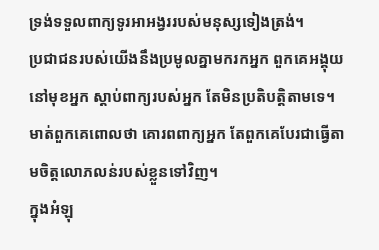ទ្រង់ទទួលពាក្យទូរអាអង្វររបស់មនុស្សទៀងត្រង់។
ប្រជាជនរបស់យើងនឹងប្រមូលគ្នាមករកអ្នក ពួកគេអង្គុយនៅមុខអ្នក ស្ដាប់ពាក្យរបស់អ្នក តែមិនប្រតិបត្តិតាមទេ។ មាត់ពួកគេពោលថា គោរពពាក្យអ្នក តែពួកគេបែរជាធ្វើតាមចិត្តលោភលន់របស់ខ្លួនទៅវិញ។
ក្នុងអំឡុ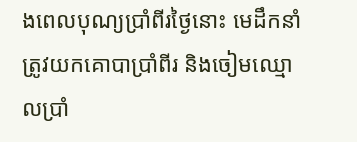ងពេលបុណ្យប្រាំពីរថ្ងៃនោះ មេដឹកនាំត្រូវយកគោបាប្រាំពីរ និងចៀមឈ្មោលប្រាំ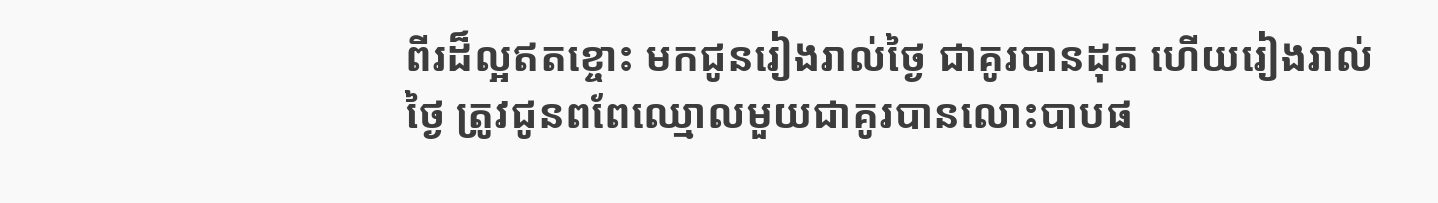ពីរដ៏ល្អឥតខ្ចោះ មកជូនរៀងរាល់ថ្ងៃ ជាគូរបានដុត ហើយរៀងរាល់ថ្ងៃ ត្រូវជូនពពែឈ្មោលមួយជាគូរបានលោះបាបផ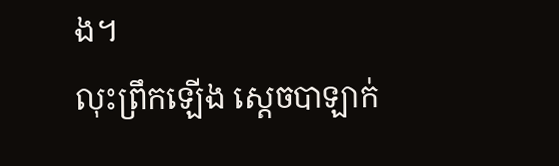ង។
លុះព្រឹកឡើង ស្តេចបាឡាក់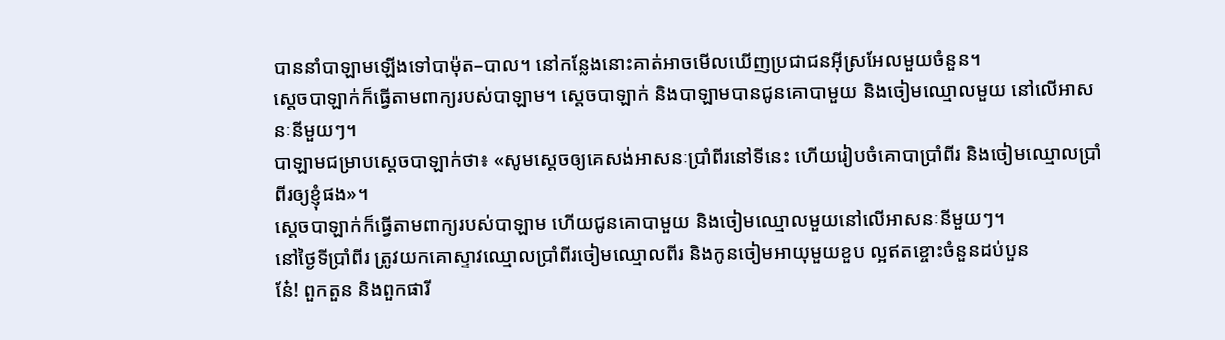បាននាំបាឡាមឡើងទៅបាម៉ុត–បាល។ នៅកន្លែងនោះគាត់អាចមើលឃើញប្រជាជនអ៊ីស្រអែលមួយចំនួន។
ស្តេចបាឡាក់ក៏ធ្វើតាមពាក្យរបស់បាឡាម។ ស្តេចបាឡាក់ និងបាឡាមបានជូនគោបាមួយ និងចៀមឈ្មោលមួយ នៅលើអាសនៈនីមួយៗ។
បាឡាមជម្រាបស្តេចបាឡាក់ថា៖ «សូមស្តេចឲ្យគេសង់អាសនៈប្រាំពីរនៅទីនេះ ហើយរៀបចំគោបាប្រាំពីរ និងចៀមឈ្មោលប្រាំពីរឲ្យខ្ញុំផង»។
ស្តេចបាឡាក់ក៏ធ្វើតាមពាក្យរបស់បាឡាម ហើយជូនគោបាមួយ និងចៀមឈ្មោលមួយនៅលើអាសនៈនីមួយៗ។
នៅថ្ងៃទីប្រាំពីរ ត្រូវយកគោស្ទាវឈ្មោលប្រាំពីរចៀមឈ្មោលពីរ និងកូនចៀមអាយុមួយខួប ល្អឥតខ្ចោះចំនួនដប់បួន
នែ៎! ពួកតួន និងពួកផារី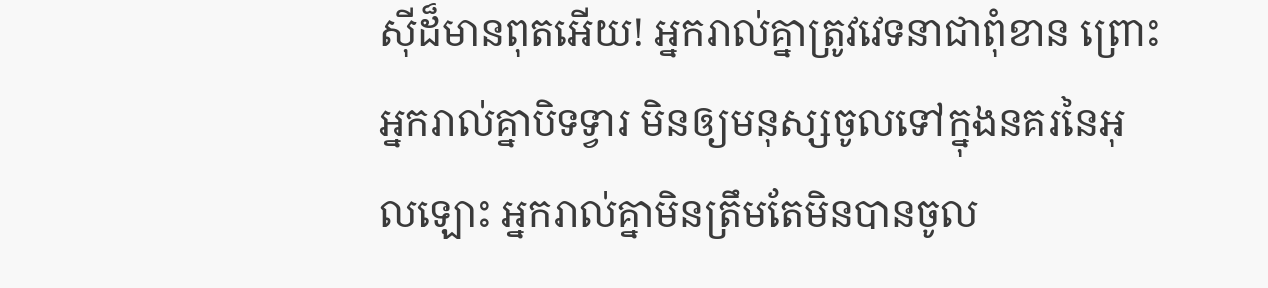ស៊ីដ៏មានពុតអើយ! អ្នករាល់គ្នាត្រូវវេទនាជាពុំខាន ព្រោះអ្នករាល់គ្នាបិទទ្វារ មិនឲ្យមនុស្សចូលទៅក្នុងនគរនៃអុលឡោះ អ្នករាល់គ្នាមិនត្រឹមតែមិនបានចូល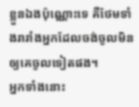ខ្លួនឯងប៉ុណ្ណោះទេ គឺថែមទាំងរារាំងអ្នកដែលចង់ចូលមិនឲ្យគេចូលទៀតផង។
អ្នកទាំងនោះ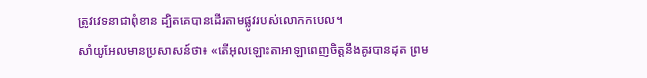ត្រូវវេទនាជាពុំខាន ដ្បិតគេបានដើរតាមផ្លូវរបស់លោកកបេល។
សាំយូអែលមានប្រសាសន៍ថា៖ «តើអុលឡោះតាអាឡាពេញចិត្តនឹងគូរបានដុត ព្រម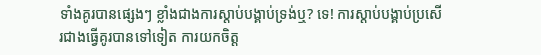ទាំងគូរបានផ្សេងៗ ខ្លាំងជាងការស្តាប់បង្គាប់ទ្រង់ឬ? ទេ! ការស្តាប់បង្គាប់ប្រសើរជាងធ្វើគូរបានទៅទៀត ការយកចិត្ត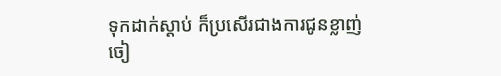ទុកដាក់ស្តាប់ ក៏ប្រសើរជាងការជូនខ្លាញ់ចៀ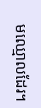មឈ្មោលដែរ។